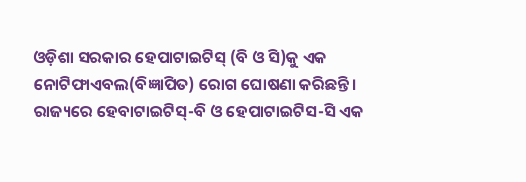ଓଡ଼ିଶା ସରକାର ହେପାଟାଇଟିସ୍ (ବି ଓ ସି)କୁ ଏକ ନୋଟିଫାଏବଲ(ବିଜ୍ଞାପିତ) ରୋଗ ଘୋଷଣା କରିଛନ୍ତି। ରାଜ୍ୟରେ ହେବାଟାଇଟିସ୍-ବି ଓ ହେପାଟାଇଟିସ-ସି ଏକ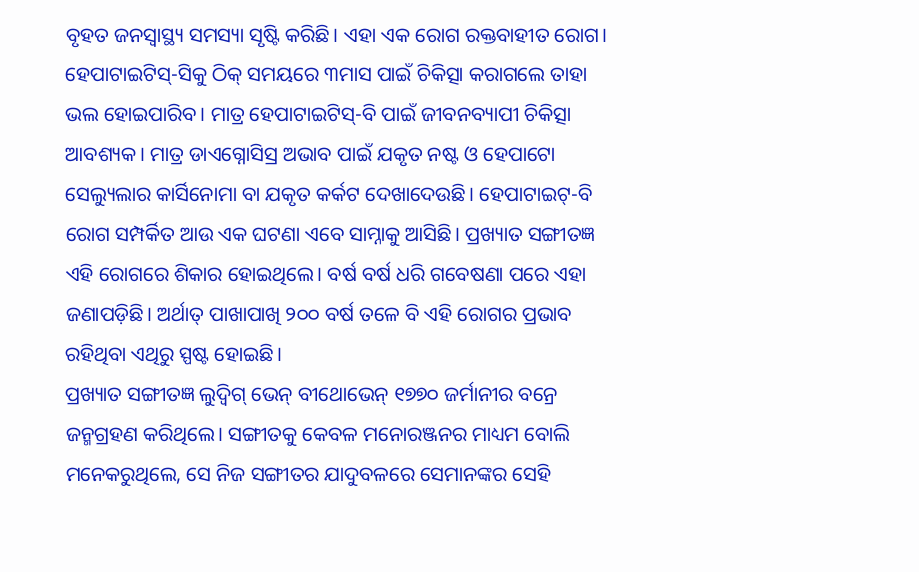ବୃହତ ଜନସ୍ବାସ୍ଥ୍ୟ ସମସ୍ୟା ସୃଷ୍ଟି କରିଛି। ଏହା ଏକ ରୋଗ ରକ୍ତବାହୀତ ରୋଗ। ହେପାଟାଇଟିସ୍-ସିକୁ ଠିକ୍ ସମୟରେ ୩ମାସ ପାଇଁ ଚିକିତ୍ସା କରାଗଲେ ତାହା ଭଲ ହୋଇପାରିବ। ମାତ୍ର ହେପାଟାଇଟିସ୍-ବି ପାଇଁ ଜୀବନବ୍ୟାପୀ ଚିକିତ୍ସା ଆବଶ୍ୟକ। ମାତ୍ର ଡାଏଗ୍ନୋସିସ୍ର ଅଭାବ ପାଇଁ ଯକୃତ ନଷ୍ଟ ଓ ହେପାଟୋ ସେଲ୍ୟୁଲାର କାର୍ସିନୋମା ବା ଯକୃତ କର୍କଟ ଦେଖାଦେଉଛି। ହେପାଟାଇଟ୍-ବି ରୋଗ ସମ୍ପର୍କିତ ଆଉ ଏକ ଘଟଣା ଏବେ ସାମ୍ନାକୁ ଆସିଛି। ପ୍ରଖ୍ୟାତ ସଙ୍ଗୀତଜ୍ଞ ଏହି ରୋଗରେ ଶିକାର ହୋଇଥିଲେ। ବର୍ଷ ବର୍ଷ ଧରି ଗବେଷଣା ପରେ ଏହା ଜଣାପଡ଼ିଛି। ଅର୍ଥାତ୍ ପାଖାପାଖି ୨୦୦ ବର୍ଷ ତଳେ ବି ଏହି ରୋଗର ପ୍ରଭାବ ରହିଥିବା ଏଥିରୁ ସ୍ପଷ୍ଟ ହୋଇଛି।
ପ୍ରଖ୍ୟାତ ସଙ୍ଗୀତଜ୍ଞ ଲୁଦ୍ୱିଗ୍ ଭେନ୍ ବୀଥୋଭେନ୍ ୧୭୭୦ ଜର୍ମାନୀର ବନ୍ରେ ଜନ୍ମଗ୍ରହଣ କରିଥିଲେ। ସଙ୍ଗୀତକୁ କେବଳ ମନୋରଞ୍ଜନର ମାଧ୍ୟମ ବୋଲି ମନେକରୁଥିଲେ, ସେ ନିଜ ସଙ୍ଗୀତର ଯାଦୁବଳରେ ସେମାନଙ୍କର ସେହି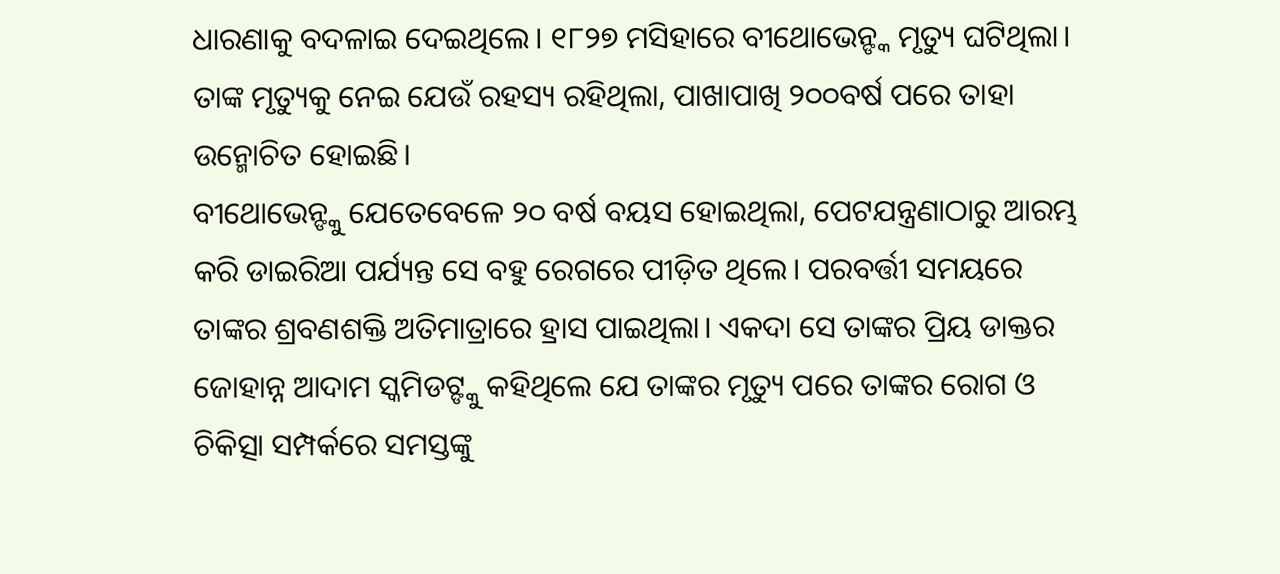ଧାରଣାକୁ ବଦଳାଇ ଦେଇଥିଲେ। ୧୮୨୭ ମସିହାରେ ବୀଥୋଭେନ୍ଙ୍କ ମୃତ୍ୟୁ ଘଟିଥିଲା। ତାଙ୍କ ମୃତ୍ୟୁକୁ ନେଇ ଯେଉଁ ରହସ୍ୟ ରହିଥିଲା, ପାଖାପାଖି ୨୦୦ବର୍ଷ ପରେ ତାହା ଉନ୍ମୋଚିତ ହୋଇଛି।
ବୀଥୋଭେନ୍ଙ୍କୁ ଯେତେବେଳେ ୨୦ ବର୍ଷ ବୟସ ହୋଇଥିଲା, ପେଟଯନ୍ତ୍ରଣାଠାରୁ ଆରମ୍ଭ କରି ଡାଇରିଆ ପର୍ଯ୍ୟନ୍ତ ସେ ବହୁ ରେଗରେ ପୀଡ଼ିତ ଥିଲେ। ପରବର୍ତ୍ତୀ ସମୟରେ ତାଙ୍କର ଶ୍ରବଣଶକ୍ତି ଅତିମାତ୍ରାରେ ହ୍ରାସ ପାଇଥିଲା। ଏକଦା ସେ ତାଙ୍କର ପ୍ରିୟ ଡାକ୍ତର ଜୋହାନ୍ନ ଆଦାମ ସ୍କମିଡଟ୍ଙ୍କୁ କହିଥିଲେ ଯେ ତାଙ୍କର ମୃତ୍ୟୁ ପରେ ତାଙ୍କର ରୋଗ ଓ ଚିକିତ୍ସା ସମ୍ପର୍କରେ ସମସ୍ତଙ୍କୁ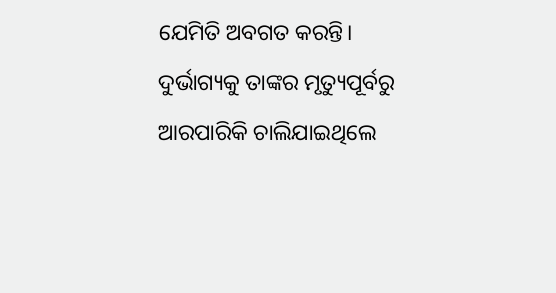ଯେମିତି ଅବଗତ କରନ୍ତି। ଦୁର୍ଭାଗ୍ୟକୁ ତାଙ୍କର ମୃତ୍ୟୁପୂର୍ବରୁ ଆରପାରିକି ଚାଲିଯାଇଥିଲେ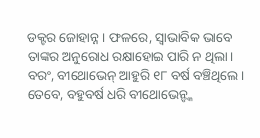ଡକ୍ଟର ଜୋହାନ୍ନ। ଫଳରେ, ସ୍ବାଭାବିକ ଭାବେ ତାଙ୍କର ଅନୁରୋଧ ରକ୍ଷାହୋଇ ପାରି ନ ଥିଲା। ବରଂ, ବୀଥୋଭେନ୍ ଆହୁରି ୧୮ ବର୍ଷ ବଞ୍ଚିଥିଲେ। ତେବେ, ବହୁବର୍ଷ ଧରି ବୀଥୋଭେନ୍ଙ୍କ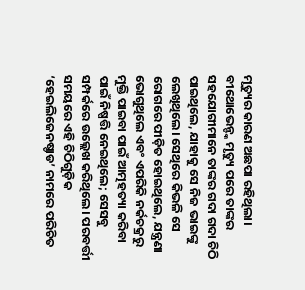ମୃତ୍ୟୁର କାରଣ ଅଛପା ରହିଥିଲା।
ବୀଥୋଭେନ୍ଙ୍କ ମୃତ୍ୟୁ ପରେ ତାଙ୍କର ସହଯୋଗୀମାନେ ତାଙ୍କର ଗଦା ଗଦା ଚିଠି ପାଇଥିଲେ, ଯାହାକୁ ସେ ନିଜ ଭାଇଙ୍କୁ ଲେଖିଥିଲେ। ସେଥିରେ କିଭଳି ସେ ରୋଗରେ ପୀଡ଼ିତ ହୋଇଥିଲେ, ଯନ୍ତ୍ରଣା ଭୋଗୁଥିଲେ ଏବଂ ଏପରିକି ନର୍କଚକ୍ରରୁ ମୁକ୍ତି ପାଇବା ପାଇଁ ଆତ୍ମହତ୍ୟା କରିବା ପାଇଁ ନିଷ୍ପତ୍ତି ନେଇଥିଲେ; ସେସବୁ ସମ୍ପର୍କରେ ଉଲ୍ଲେଖ କରିଥିଲେ। ପରବର୍ତ୍ତୀ ସମୟରେ ଏହି ଚିଠିଗୁଡ଼ିକ ‘ହେଇଲିଜେନଷ୍ଡାଡ’ ନାମରେ ପରିଚିତ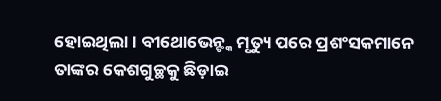ହୋଇଥିଲା। ବୀଥୋଭେନ୍ଙ୍କ ମୃତ୍ୟୁ ପରେ ପ୍ରଶଂସକମାନେ ତାଙ୍କର କେଶଗୁଚ୍ଛକୁ ଛିଡ଼ାଇ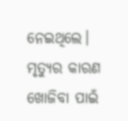ନେଇଥିଲେ। ମୃତ୍ୟୁର କାରଣ ଖୋଜିବା ପାଇଁ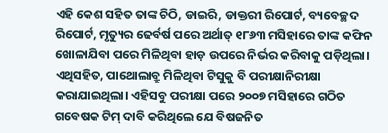ଏହି କେଶ ସହିତ ତାଙ୍କ ଚିଠି, ଡାଇରି, ଡାକ୍ତରୀ ରିପୋର୍ଟ, ବ୍ୟବେଚ୍ଛଦ ରିପୋର୍ଟ, ମୃତ୍ୟୁର ଢେର୍ବର୍ଷ ପରେ ଅର୍ଥାତ୍ ୧୮୬୩ ମସିହାରେ ତାଙ୍କ କଫିନ ଖୋଳାଯିବା ପରେ ମିଳିଥିବା ହାଡ଼ ଉପରେ ନିର୍ଭର କରିବାକୁ ପଡ଼ିଥିଲା। ଏଥିସହିତ, ପାଥୋଲାବ୍ରୁ ମିଳିଥିବା ଟିସୁକୁ ବି ପରୀକ୍ଷାନିରୀକ୍ଷା କରାଯାଇଥିଲା। ଏହିସବୁ ପରୀକ୍ଷା ପରେ ୨୦୦୭ ମସିହାରେ ଗଠିତ ଗବେଷକ ଟିମ୍ ଦାବି କରିଥିଲେ ଯେ ବିଷଜନିତ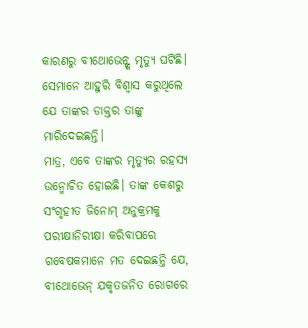କାରଣରୁ ବୀଥୋଭେନ୍ଙ୍କ ମୃତ୍ୟୁ ଘଟିଛି। ସେମାନେ ଆହୁରି ବିଶ୍ବାସ କରୁଥିଲେ ଯେ ତାଙ୍କର ଡାକ୍ତର ତାଙ୍କୁ ମାରିଦେଇଛନ୍ତି।
ମାତ୍ର, ଏବେ ତାଙ୍କର ମୃତ୍ୟୁର ରହସ୍ୟ ଉନ୍ମୋଚିତ ହୋଇଛି। ତାଙ୍କ କେଶରୁ ସଂଗୃହୀତ ଜିନୋମ୍ ଅନୁକ୍ରମକୁ ପରୀକ୍ଷାନିରୀକ୍ଷା କରିବାପରେ ଗବେଷକମାନେ ମତ ଦେଇଛନ୍ତି ଯେ, ବୀଥୋଭେନ୍ ଯକୃତଜନିତ ରୋଗରେ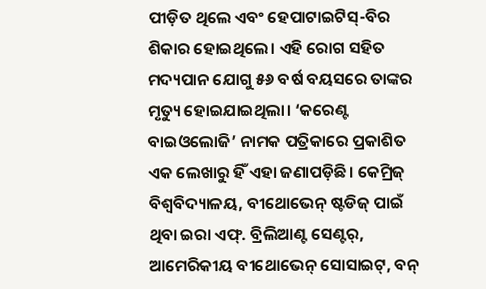ପୀଡ଼ିତ ଥିଲେ ଏବଂ ହେପାଟାଇଟିସ୍-ବିର ଶିକାର ହୋଇଥିଲେ। ଏହି ରୋଗ ସହିତ ମଦ୍ୟପାନ ଯୋଗୁ ୫୬ ବର୍ଷ ବୟସରେ ତାଙ୍କର ମୃତ୍ୟୁ ହୋଇଯାଇଥିଲା। ‘କରେଣ୍ଟ ବାଇଓଲୋଜି’ ନାମକ ପତ୍ରିକାରେ ପ୍ରକାଶିତ ଏକ ଲେଖାରୁ ହିଁ ଏହା ଜଣାପଡ଼ିଛି। କେମ୍ରିଜ୍ ବିଶ୍ବବିଦ୍ୟାଳୟ, ବୀଥୋଭେନ୍ ଷ୍ଟଡିଜ୍ ପାଇଁ ଥିବା ଇରା ଏଫ୍. ବ୍ରିଲିଆଣ୍ଟ ସେଣ୍ଟର୍, ଆମେରିକୀୟ ବୀଥୋଭେନ୍ ସୋସାଇଟ୍, ବନ୍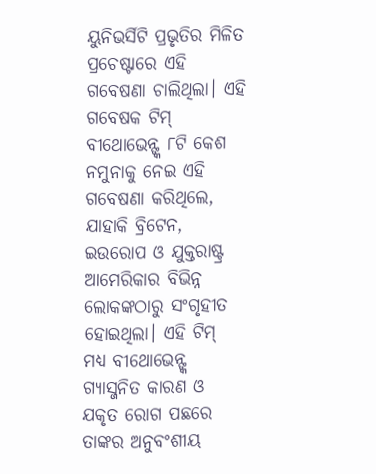ୟୁନିଭର୍ସିଟି ପ୍ରଭୃତିର ମିଳିତ ପ୍ରଚେଷ୍ଟାରେ ଏହି ଗବେଷଣା ଚାଲିଥିଲା। ଏହି ଗବେଷକ ଟିମ୍ ବୀଥୋଭେନ୍ଙ୍କ ୮ଟି କେଶ ନମୁନାକୁ ନେଇ ଏହି ଗବେଷଣା କରିଥିଲେ, ଯାହାକି ବ୍ରିଟେନ, ଇଉରୋପ ଓ ଯୁକ୍ତରାଷ୍ଟ୍ର ଆମେରିକାର ବିଭିନ୍ନ ଲୋକଙ୍କଠାରୁ ସଂଗୃହୀତ ହୋଇଥିଲା। ଏହି ଟିମ୍ ମଧ୍ୟ ବୀଥୋଭେନ୍ଙ୍କ ଗ୍ୟାସ୍ଜନିତ କାରଣ ଓ ଯକୃତ ରୋଗ ପଛରେ ତାଙ୍କର ଅନୁବଂଶୀୟ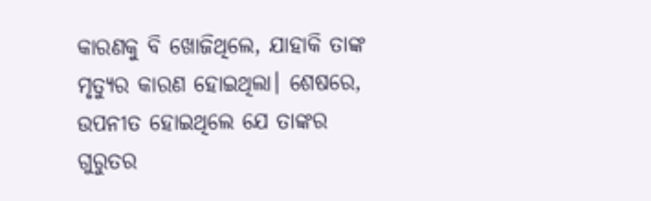କାରଣକୁ ବି ଖୋଜିଥିଲେ, ଯାହାକି ତାଙ୍କ ମୃତ୍ୟୁର କାରଣ ହୋଇଥିଲା। ଶେଷରେ, ଉପନୀତ ହୋଇଥିଲେ ଯେ ତାଙ୍କର ଗୁରୁତର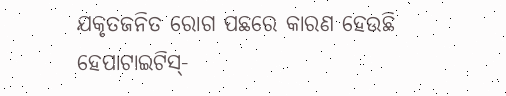ଯକୃତଜନିତ ରୋଗ ପଛରେ କାରଣ ହେଉଛି ହେପାଟାଇଟିସ୍-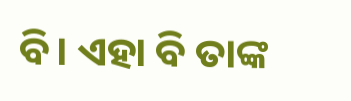ବି। ଏହା ବି ତାଙ୍କ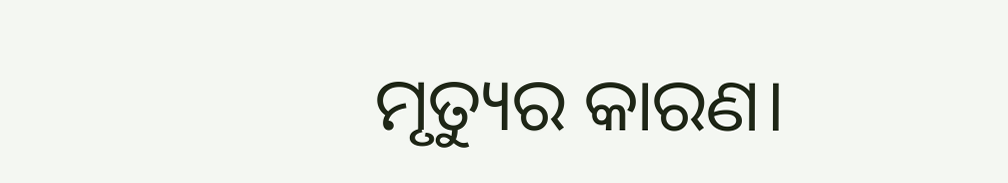ମୃତ୍ୟୁର କାରଣ।